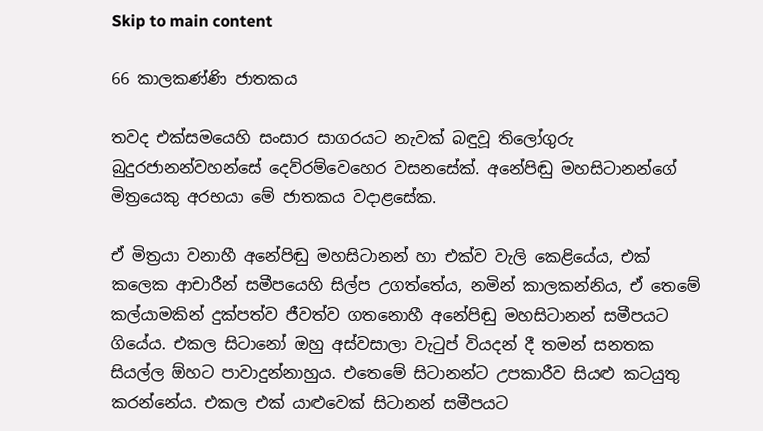Skip to main content

66 කාලකණ්ණි ජාතකය

තවද එක්සමයෙහි සංසාර සාගරයට නැවක් බඳුවූ තිලෝගුරු බුදුරජානන්වහන්සේ දෙව්රම්වෙහෙර වසනසේක්. අනේපිඬු මහසිටානන්ගේ මිත්‍රයෙකු අරභයා මේ ජාතකය වදාළසේක.

ඒ මිත්‍රයා වනාහී අනේපිඬු මහසිටානන් හා එක්ව වැලි කෙළියේය, එක් කලෙක ආචාරීන් සමීපයෙහි සිල්ප උගත්තේය, නමින් කාලකන්නිය, ඒ තෙමේ කල්යාමකින් දුක්පත්ව ජීවත්ව ගතනොහී අනේපිඬු මහසිටානන් සමීපයට ගියේය. එකල සිටානෝ ඔහු අස්වසාලා වැටුප් වියදන් දී තමන් සනතක සියල්ල ඕහට පාවාදුන්නාහුය. එතෙමේ සිටානන්ට උපකාරීව සියළු කටයුතු කරන්නේය. එකල එක් යාළුවෙක් සිටානන් සමීපයට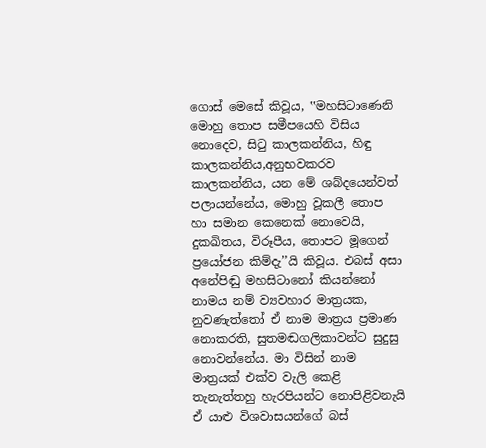ගොස් මෙසේ කිවූය, ‛‛මහසිටාණෙනි මොහු තොප සමීපයෙහි විසිය නොදෙව, සිටු කාලකන්නිය, හිඳු කාලකන්නිය,අනුභවකරව කාලකන්නිය, යන මේ ශබ්දයෙන්වත් පලායන්නේය, මොහු වූකලී තොප හා සමාන කෙනෙක් නොවෙයි, දුකඛිතය, විරූපීය, තොපට මූගෙන් ප්‍රයෝජන කිම්දැ’’යි කිවූය. එබස් අසා අනේපිඬු මහසිටානෝ කියන්නෝ නාමය නම් ව්‍යවහාර මාත්‍රයක, නුවණැත්තෝ ඒ නාම මාත්‍රය ප්‍රමාණ නොකරති, සුතමඬගලිකාවන්ට සුදුසු නොවන්නේය. මා විසින් නාම මාත්‍රයක් එක්ව වැලි කෙළි තැනැත්තහු හැරපියන්ට නොපිළිවනැයි ඒ යාළු විශවාසයන්ගේ බස්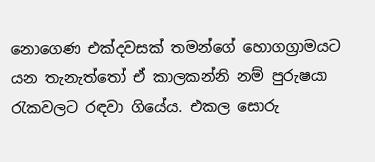නොගෙණ එක්දවසක් තමන්ගේ හොගග්‍රාමයට යන තැනැත්තෝ ඒ කාලකන්නි නම් පුරුෂයා රැකවලට රඳවා ගියේය. එකල සොරු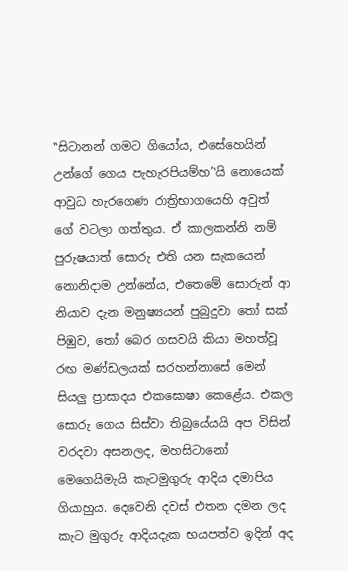‛‛සිටානන් ගමට ගියෝය, එසේහෙයින් උන්ගේ ගෙය පැහැරපියම්හ’‛යි නොයෙක් ආවුධ හැරගෙණ රාත්‍රිභාගයෙහි අවුත් ගේ වටලා ගත්තුය. ඒ කාලකන්නි නම් පුරුෂයාත් සොරු එති යන සැකයෙන් නොනිදාම උන්නේය, එතෙමේ සොරුන් ආ නියාව දැන මනුෂ්‍යයන් පුබුදුවා තෝ සක් පිඹුව, තෝ බෙර ගසවයි කියා මහත්වූ රඟ මණ්ඩලයක් සරහන්නාසේ මෙන් සියලු ප්‍රාසාදය එකඝොෂා කෙළේය. එකල සොරු ගෙය සිස්වා තිබුයේයයි අප විසින් වරදවා අසනලද, මහසිටානෝ මෙගෙයිමැයි කැටමුගුරු ආදිය දමාපිය ගියාහුය. දෙවෙනි දවස් එතන දමන ලද කැට මුගුරු ආදියදැක භයපත්ව ඉදින් අද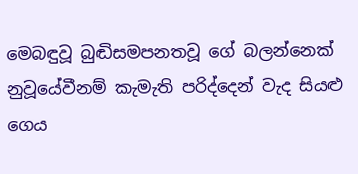මෙබඳුවූ බුඬිසමපනතවූ ගේ බලන්නෙක් නුවූයේවීනම් කැමැති පරිද්දෙන් වැද සියළු ගෙය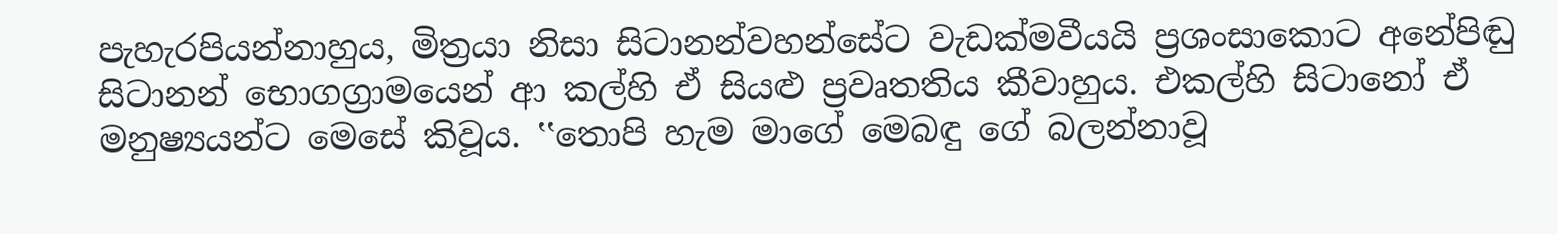පැහැරපියන්නාහුය, මිත්‍රයා නිසා සිටානන්වහන්සේට වැඩක්මවීයයි ප්‍රශංසාකොට අනේපිඬු සිටානන් භොගග්‍රාමයෙන් ආ කල්හි ඒ සියළු ප්‍රවෘතතිය කීවාහුය. එකල්හි සිටානෝ ඒ මනුෂ්‍යයන්ට මෙසේ කිවූය. ‛‛තොපි හැම මාගේ මෙබඳු ගේ බලන්නාවූ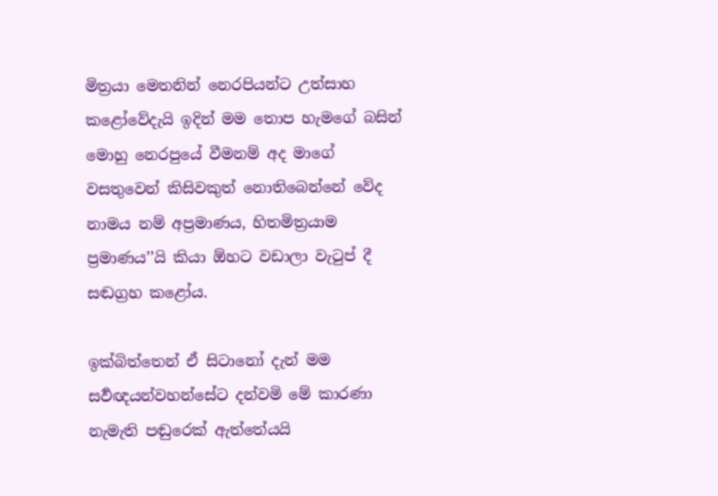මිත්‍රයා මෙතනින් නෙරපියන්ට උත්සාහ කළෝවේදැයි ඉදින් මම තොප හැමගේ බසින් මොහු නෙරපුයේ වීමනම් අද මාගේ වසතුවෙන් කිසිවකුත් නොතිබෙන්නේ වේද නාමය නම් අප්‍රමාණය, හිතමිත්‍රයාම ප්‍රමාණය’’යි කියා ඕහට වඩාලා වැටුප් දී සඬග්‍රහ කළෝය.

ඉක්බිත්තෙන් ඒ සිටානෝ දැන් මම සර්‍වඥයන්වහන්සේට දන්වමි මේ කාරණා නැමැති පඬුරෙක් ඇත්තේයයි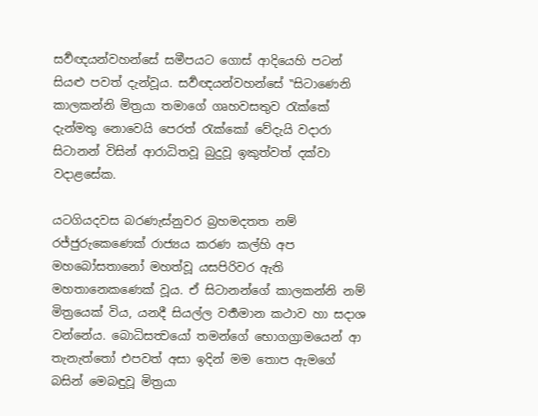සර්‍වඥයන්වහන්සේ සමීපයට ගොස් ආදියෙහි පටන් සියළු පවත් දැන්වූය. සර්‍වඥයන්වහන්සේ ‛‛සිටාණෙනි කාලකන්නි මිත්‍රයා තමාගේ ගෘහවසතුව රැක්කේ දැන්මතු නොවෙයි පෙරත් රැක්කෝ වේදැයි වදාරා සිටානන් විසින් ආරාධිතවූ බුදුවූ ඉකුත්වත් දක්වා වදාළසේක.

යටගියදවස බරණැස්නුවර බ්‍රහමදතත නම් රජ්ජුරුකෙණෙක් රාජ්‍යය කරණ කල්හි අප මහබෝසතානෝ මහත්වූ යසපිරිවර ඇති මහතානෙකණෙක් වූය. ඒ සිටානන්ගේ කාලකන්නි නම් මිත්‍රයෙක් විය, යනදී සියල්ල වර්‍තමාන කථාව හා සදාශ වන්නේය. බොධිසත්‍වයෝ තමන්ගේ භොගග්‍රාමයෙන් ආ තැනැත්තෝ එපවත් අසා ඉදින් මම තොප ඇමගේ බසින් මෙබඳුවූ මිත්‍රයා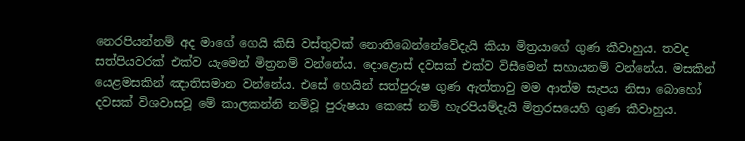නෙරපියන්නම් අද මාගේ ගෙයි කිසි වස්තුවක් නොතිබෙන්නේවේදැයි කියා මිත්‍රයාගේ ගුණ කීවාහුය. තවද සත්පියවරක් එක්ව යැමෙන් මිත්‍රනම් වන්නේය. දොළොස් දවසක් එක්ව විසීමෙන් සහායනම් වන්නේය. මසකින් යෙළමසකින් ඤාතිසමාන වන්නේය. එසේ හෙයින් සත්පුරුෂ ගුණ ඇත්තාවු මම ආත්ම සැපය නිසා බොහෝ දවසක් විශවාසවූ මේ කාලකන්නි නම්වූ පුරුෂයා කෙසේ නම් හැරපියම්දැයි මිත්‍රරසයෙහි ගුණ කීවාහුය.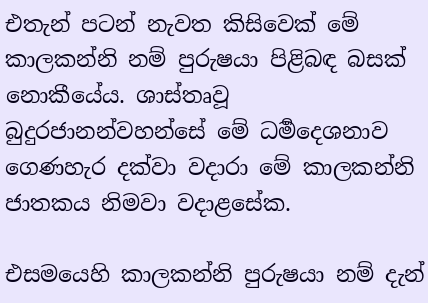එතැන් පටන් නැවත කිසිවෙක් මේ කාලකන්නි නම් පුරුෂයා පිළිබඳ බසක් නොකීයේය. ශාස්තෘවූ බුදුරජානන්වහන්සේ මේ ධර්‍මදෙශනාව ගෙණහැර දක්වා වදාරා මේ කාලකන්නි ජාතකය නිමවා වදාළසේක.

එසමයෙහි කාලකන්නි පුරුෂයා නම් දැන්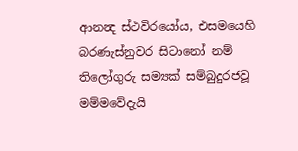ආනන්‍ද ස්ථවිරයෝය, එසමයෙහි බරණැස්නුවර සිටානෝ නම් තිලෝගුරු සම්‍යක් සම්බුදුරජවූ මම්මවේදැයි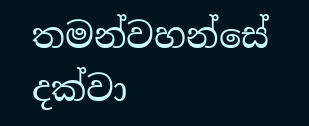තමන්වහන්සේ දක්වා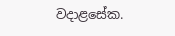වදාළසේක.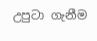උපුටා ගැනීම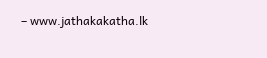– www.jathakakatha.lk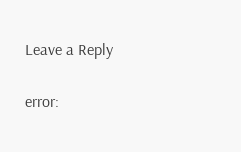Leave a Reply

error: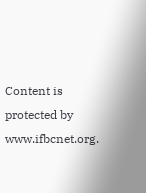Content is protected by www.ifbcnet.org.